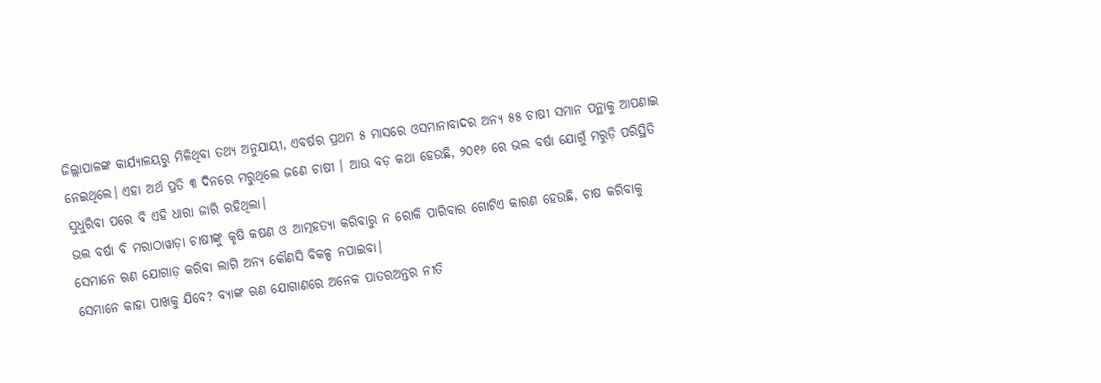ଜିଲ୍ଲାପାଳଙ୍କ କାର୍ଯ୍ୟାଳୟରୁ ମିଳିଥିବା ତଥ୍ୟ ଅନୁଯାୟୀ, ଏବର୍ଷର ପ୍ରଥମ ୫ ମାସରେ ଓସମାନାବାଦର ଅନ୍ୟ ୫୫ ଚାଷୀ ସମାନ ପନ୍ଥାକୁ ଆପଣାଇ ନେଇଥିଲେ। ଏହା ଅର୍ଥ ପ୍ରତି ୩ ଦିନରେ ମରୁଥିଲେ ଜଣେ ଚାଷୀ । ଆଉ ବଡ଼ କଥା ହେଉଛି, ୨୦୧୬ ରେ ଭଲ ବର୍ଷା ଯୋଗୁଁ ମରୁଡ଼ି ପରିସ୍ଥିତି ସୁଧୁରିବା ପରେ ବି ଏହି ଧାରା ଜାରି ରହିଥିଲା।
ଭଲ ବର୍ଷା ବି ମରାଠାୱାଡ଼ା ଚାଷୀଙ୍କୁ କୃଷି କଷଣ ଓ ଆତ୍ମହତ୍ୟା କରିବାରୁ ନ ରୋକି ପାରିବାର ଗୋଟିଏ କାରଣ ହେଉଛି, ଚାଷ କରିବାକୁ ସେମାନେ ଋଣ ଯୋଗାଡ଼ କରିବା ଲାଗି ଅନ୍ୟ କୌଣସି ବିକଳ୍ପ ନପାଇବା।
ସେମାନେ କାହା ପାଖକୁ ଯିବେ? ବ୍ୟାଙ୍କ ଋଣ ଯୋଗାଣରେ ଅନେକ ପାତରଅନ୍ତର ନୀତି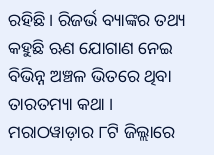ରହିଛି। ରିଜର୍ଭ ବ୍ୟାଙ୍କର ତଥ୍ୟ କହୁଛି ଋଣ ଯୋଗାଣ ନେଇ ବିଭିନ୍ନ ଅଞ୍ଚଳ ଭିତରେ ଥିବା ତାରତମ୍ୟା କଥା । ମରାଠୱାଡ଼ାର ୮ଟି ଜିଲ୍ଲାରେ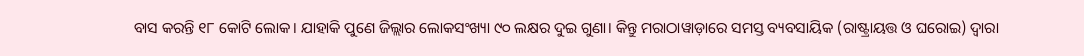ବାସ କରନ୍ତି ୧୮ କୋଟି ଲୋକ। ଯାହାକି ପୁଣେ ଜିଲ୍ଲାର ଲୋକସଂଖ୍ୟା ୯୦ ଲକ୍ଷର ଦୁଇ ଗୁଣା। କିନ୍ତୁ ମରାଠାୱାଡ଼ାରେ ସମସ୍ତ ବ୍ୟବସାୟିକ (ରାଷ୍ଟ୍ରାୟତ୍ତ ଓ ଘରୋଇ) ଦ୍ଵାରା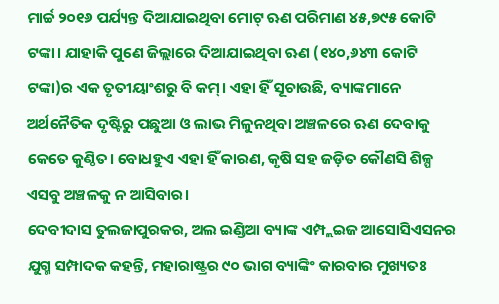ମାର୍ଚ୍ଚ ୨୦୧୬ ପର୍ଯ୍ୟନ୍ତ ଦିଆଯାଇଥିବା ମୋଟ୍ ଋଣ ପରିମାଣ ୪୫,୭୯୫ କୋଟି ଟଙ୍କା। ଯାହାକି ପୁଣେ ଜିଲ୍ଲାରେ ଦିଆଯାଇଥିବା ଋଣ (୧୪୦,୬୪୩ କୋଟି ଟଙ୍କା)ର ଏକ ତୃତୀୟାଂଶରୁ ବି କମ୍। ଏହା ହିଁ ସୂଚାଉଛି, ବ୍ୟାଙ୍କମାନେ ଅର୍ଥନୈତିକ ଦୃଷ୍ଟିରୁ ପଛୁଆ ଓ ଲାଭ ମିଳୁନଥିବା ଅଞ୍ଚଳରେ ଋଣ ଦେବାକୁ କେତେ କୁଣ୍ଠିତ। ବୋଧହୁଏ ଏହା ହିଁ କାରଣ, କୃଷି ସହ ଜଡ଼ିତ କୌଣସି ଶିଳ୍ପ ଏସବୁ ଅଞ୍ଚଳକୁ ନ ଆସିବାର।
ଦେବୀଦାସ ତୁଲଜାପୁରକର, ଅଲ ଇଣ୍ଡିଆ ବ୍ୟାଙ୍କ ଏମ୍ପ୍ଲଇଜ ଆସୋସିଏସନର ଯୁଗ୍ମ ସମ୍ପାଦକ କହନ୍ତି, ମହାରାଷ୍ଟ୍ରର ୯୦ ଭାଗ ବ୍ୟାଙ୍କିଂ କାରବାର ମୁଖ୍ୟତଃ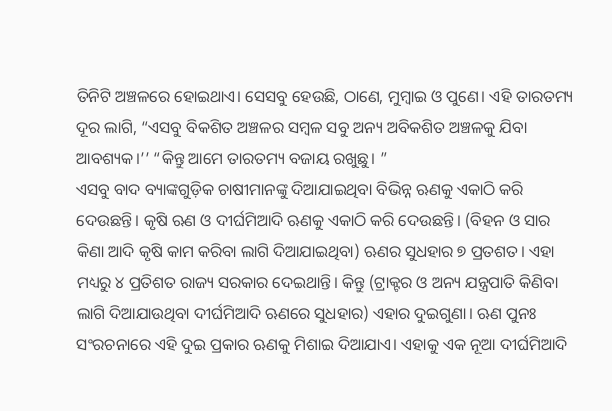ତିନିଟି ଅଞ୍ଚଳରେ ହୋଇଥାଏ। ସେସବୁ ହେଉଛି, ଠାଣେ, ମୁମ୍ବାଇ ଓ ପୁଣେ। ଏହି ତାରତମ୍ୟ ଦୂର ଲାଗି, “ଏସବୁ ବିକଶିତ ଅଞ୍ଚଳର ସମ୍ବଳ ସବୁ ଅନ୍ୟ ଅବିକଶିତ ଅଞ୍ଚଳକୁ ଯିବା ଆବଶ୍ୟକ।’’ “କିନ୍ତୁ ଆମେ ତାରତମ୍ୟ ବଜାୟ ରଖୁଛୁ। ”
ଏସବୁ ବାଦ ବ୍ୟାଙ୍କଗୁଡ଼ିକ ଚାଷୀମାନଙ୍କୁ ଦିଆଯାଇଥିବା ବିଭିନ୍ନ ଋଣକୁ ଏକାଠି କରି ଦେଉଛନ୍ତି। କୃଷି ଋଣ ଓ ଦୀର୍ଘମିଆଦି ଋଣକୁ ଏକାଠି କରି ଦେଉଛନ୍ତି। (ବିହନ ଓ ସାର କିଣା ଆଦି କୃଷି କାମ କରିବା ଲାଗି ଦିଆଯାଇଥିବା) ଋଣର ସୁଧହାର ୭ ପ୍ରତଶତ। ଏହା ମଧ୍ୟରୁ ୪ ପ୍ରତିଶତ ରାଜ୍ୟ ସରକାର ଦେଇଥାନ୍ତି। କିନ୍ତୁ (ଟ୍ରାକ୍ଟର ଓ ଅନ୍ୟ ଯନ୍ତ୍ରପାତି କିଣିବା ଲାଗି ଦିଆଯାଉଥିବା ଦୀର୍ଘମିଆଦି ଋଣରେ ସୁଧହାର) ଏହାର ଦୁଇଗୁଣା। ଋଣ ପୁନଃ ସଂରଚନାରେ ଏହି ଦୁଇ ପ୍ରକାର ଋଣକୁ ମିଶାଇ ଦିଆଯାଏ। ଏହାକୁ ଏକ ନୂଆ ଦୀର୍ଘମିଆଦି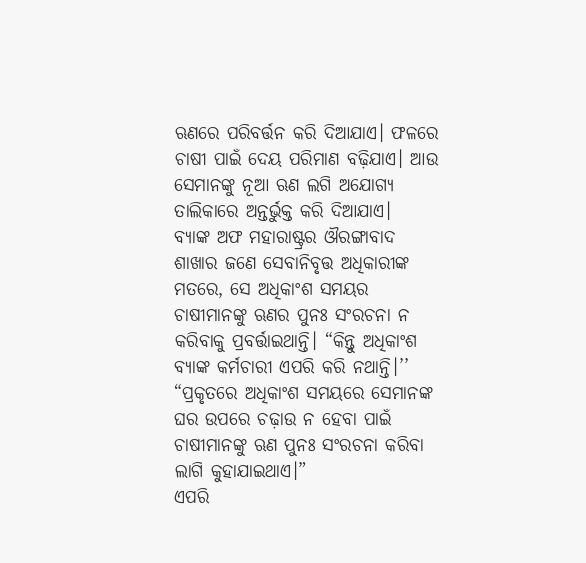ଋଣରେ ପରିବର୍ତ୍ତନ କରି ଦିଆଯାଏ। ଫଳରେ ଚାଷୀ ପାଇଁ ଦେୟ ପରିମାଣ ବଢ଼ିଯାଏ। ଆଉ ସେମାନଙ୍କୁ ନୂଆ ଋଣ ଲଗି ଅଯୋଗ୍ୟ ତାଲିକାରେ ଅନ୍ତର୍ଭୁକ୍ତ କରି ଦିଆଯାଏ।
ବ୍ୟାଙ୍କ ଅଫ ମହାରାଷ୍ଟ୍ରର ଔରଙ୍ଗାବାଦ ଶାଖାର ଜଣେ ସେବାନିବୃତ୍ତ ଅଧିକାରୀଙ୍କ ମତରେ, ସେ ଅଧିକାଂଶ ସମୟର ଚାଷୀମାନଙ୍କୁ ଋଣର ପୁନଃ ସଂରଚନା ନ କରିବାକୁ ପ୍ରବର୍ତ୍ତାଇଥାନ୍ତି। “କିନ୍ତୁ ଅଧିକାଂଶ ବ୍ୟାଙ୍କ କର୍ମଚାରୀ ଏପରି କରି ନଥାନ୍ତି।’’ “ପ୍ରକୃତରେ ଅଧିକାଂଶ ସମୟରେ ସେମାନଙ୍କ ଘର ଉପରେ ଚଢ଼ାଉ ନ ହେବା ପାଇଁ ଚାଷୀମାନଙ୍କୁ ଋଣ ପୁନଃ ସଂରଚନା କରିବା ଲାଗି କୁହାଯାଇଥାଏ।”
ଏପରି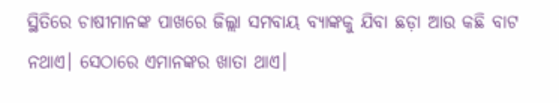ସ୍ଥିତିରେ ଚାଷୀମାନଙ୍କ ପାଖରେ ଜିଲ୍ଲା ସମବାୟ ବ୍ୟାଙ୍କକୁ ଯିବା ଛଡ଼ା ଆଉ କଛି ବାଟ ନଥାଏ। ସେଠାରେ ଏମାନଙ୍କର ଖାତା ଥାଏ।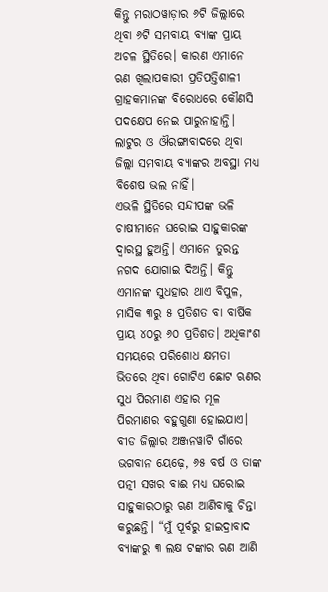କିନ୍ତୁ ମରାଠୱାଡ଼ାର ୬ଟି ଜିଲ୍ଲାରେ ଥିବା ୬ଟି ସମବାୟ ବ୍ୟାଙ୍କ ପ୍ରାୟ ଅଚଳ ସ୍ଥିତିରେ। କାରଣ ଏମାନେ ଋଣ ଖିଲାପକାରୀ ପ୍ରତିପତ୍ତିଶାଳୀ ଗ୍ରାହକମାନଙ୍କ ବିରୋଧରେ କୌଣସି ପଦକ୍ଷେପ ନେଇ ପାରୁନାହାନ୍ତି। ଲାଟୁର ଓ ଔରଙ୍ଗାବାଦରେ ଥିବା ଜିଲ୍ଲା ସମବାୟ ବ୍ୟାଙ୍କର ଅବସ୍ଥା ମଧ୍ୟ ବିଶେଷ ଭଲ ନାହିଁ।
ଏଭଳି ସ୍ଥିତିରେ ସନ୍ଦୀପଙ୍କ ଭଳି ଚାଷୀମାନେ ଘରୋଇ ସାହୁକାରଙ୍କ ଦ୍ଵାରସ୍ଥ ହୁଅନ୍ତି। ଏମାନେ ତୁରନ୍ତ ନଗଦ ଯୋଗାଇ ଦିଅନ୍ତି। କିନ୍ତୁ ଏମାନଙ୍କ ସୁଧହାର ଥାଏ ବିପୁଳ, ମାସିକ ୩ରୁ ୫ ପ୍ରତିଶତ ବା ବାର୍ଷିକ ପ୍ରାୟ ୪୦ରୁ ୬୦ ପ୍ରତିଶତ। ଅଧିକାଂଶ ସମୟରେ ପରିଶୋଧ କ୍ଷମତା ଭିତରେ ଥିବା ଗୋଟିଏ ଛୋଟ ଋଣର ସୁଧ ପିରମାଣ ଏହାର ମୂଳ ପିରମାଣର ବହୁଗୁଣା ହୋଇଯାଏ।
ବୀଡ ଜିଲ୍ଲାର ଅଞ୍ଜନୱାଟି ଗାଁରେ ଭଗବାନ ୟେଢ଼େ, ୬୫ ବର୍ଷ ଓ ତାଙ୍କ ପତ୍ନୀ ସଖର ବାଈ ମଧ୍ୟ ଘରୋଇ ସାହୁକାରଠାରୁ ଋଣ ଆଣିବାକୁ ଚିନ୍ତା କରୁଛନ୍ତି। “ମୁଁ ପୂର୍ବରୁ ହାଇଦ୍ରାବାଦ ବ୍ୟାଙ୍କରୁ ୩ ଲକ୍ଷ ଟଙ୍କାର ଋଣ ଆଣି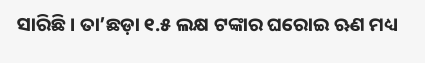ସାରିଛି। ତା’ଛଡ଼ା ୧.୫ ଲକ୍ଷ ଟଙ୍କାର ଘରୋଇ ଋଣ ମଧ୍ୟ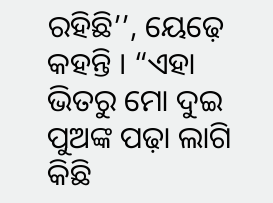ରହିଛି’’, ୟେଢ଼େ କହନ୍ତି । “ଏହା ଭିତରୁ ମୋ ଦୁଇ ପୁଅଙ୍କ ପଢ଼ା ଲାଗି କିଛି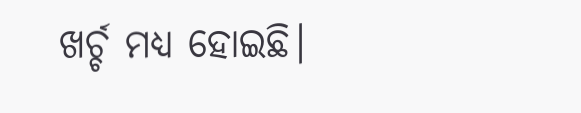ଖର୍ଚ୍ଚ ମଧ୍ୟ ହୋଇଛି।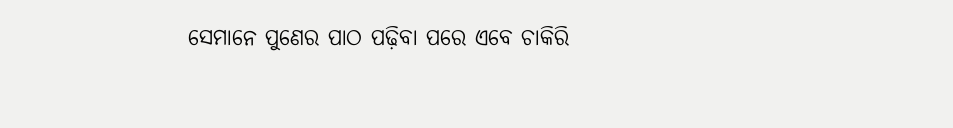ସେମାନେ ପୁଣେର ପାଠ ପଢ଼ିବା ପରେ ଏବେ ଚାକିରି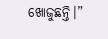ଖୋଜୁଛନ୍ତି।”